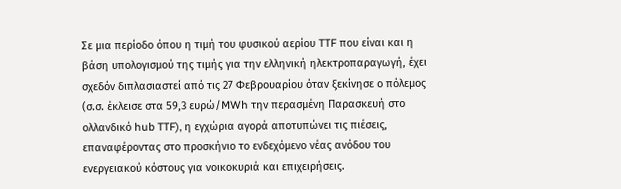Σε μια περίοδο όπου η τιμή του φυσικού αερίου TTF που είναι και η βάση υπολογισμού της τιμής για την ελληνική ηλεκτροπαραγωγή, έχει σχεδόν διπλασιαστεί από τις 27 Φεβρουαρίου όταν ξεκίνησε ο πόλεμος (σ.σ. έκλεισε στα 59,3 ευρώ/MWh την περασμένη Παρασκευή στο ολλανδικό hub TTF), η εγχώρια αγορά αποτυπώνει τις πιέσεις, επαναφέροντας στο προσκήνιο το ενδεχόμενο νέας ανόδου του ενεργειακού κόστους για νοικοκυριά και επιχειρήσεις.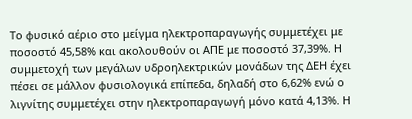Το φυσικό αέριο στο μείγμα ηλεκτροπαραγωγής συμμετέχει με ποσοστό 45,58% και ακολουθούν οι ΑΠΕ με ποσοστό 37,39%. Η συμμετοχή των μεγάλων υδροηλεκτρικών μονάδων της ΔΕΗ έχει πέσει σε μάλλον φυσιολογικά επίπεδα, δηλαδή στο 6,62% ενώ ο λιγνίτης συμμετέχει στην ηλεκτροπαραγωγή μόνο κατά 4,13%. Η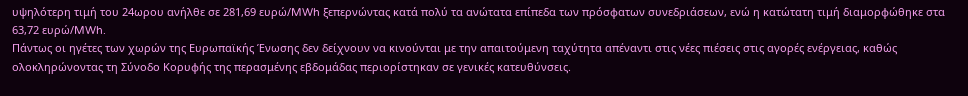υψηλότερη τιμή του 24ωρου ανήλθε σε 281,69 ευρώ/MWh ξεπερνώντας κατά πολύ τα ανώτατα επίπεδα των πρόσφατων συνεδριάσεων, ενώ η κατώτατη τιμή διαμορφώθηκε στα 63,72 ευρώ/MWh.
Πάντως οι ηγέτες των χωρών της Ευρωπαϊκής Ένωσης δεν δείχνουν να κινούνται με την απαιτούμενη ταχύτητα απέναντι στις νέες πιέσεις στις αγορές ενέργειας, καθώς ολοκληρώνοντας τη Σύνοδο Κορυφής της περασμένης εβδομάδας περιορίστηκαν σε γενικές κατευθύνσεις.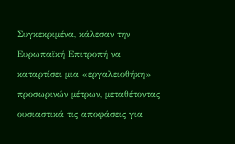Συγκεκριμένα, κάλεσαν την Ευρωπαϊκή Επιτροπή να καταρτίσει μια «εργαλειοθήκη» προσωρινών μέτρων, μεταθέτοντας ουσιαστικά τις αποφάσεις για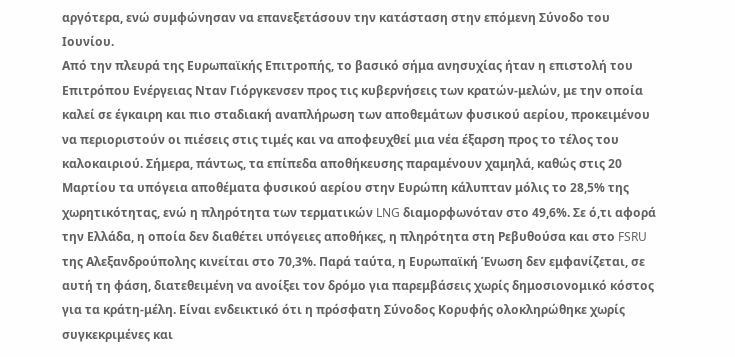αργότερα, ενώ συμφώνησαν να επανεξετάσουν την κατάσταση στην επόμενη Σύνοδο του Ιουνίου.
Από την πλευρά της Ευρωπαϊκής Επιτροπής, το βασικό σήμα ανησυχίας ήταν η επιστολή του Επιτρόπου Ενέργειας Νταν Γιόργκενσεν προς τις κυβερνήσεις των κρατών-μελών, με την οποία καλεί σε έγκαιρη και πιο σταδιακή αναπλήρωση των αποθεμάτων φυσικού αερίου, προκειμένου να περιοριστούν οι πιέσεις στις τιμές και να αποφευχθεί μια νέα έξαρση προς το τέλος του καλοκαιριού. Σήμερα, πάντως, τα επίπεδα αποθήκευσης παραμένουν χαμηλά, καθώς στις 20 Μαρτίου τα υπόγεια αποθέματα φυσικού αερίου στην Ευρώπη κάλυπταν μόλις το 28,5% της χωρητικότητας, ενώ η πληρότητα των τερματικών LNG διαμορφωνόταν στο 49,6%. Σε ό,τι αφορά την Ελλάδα, η οποία δεν διαθέτει υπόγειες αποθήκες, η πληρότητα στη Ρεβυθούσα και στο FSRU της Αλεξανδρούπολης κινείται στο 70,3%. Παρά ταύτα, η Ευρωπαϊκή Ένωση δεν εμφανίζεται, σε αυτή τη φάση, διατεθειμένη να ανοίξει τον δρόμο για παρεμβάσεις χωρίς δημοσιονομικό κόστος για τα κράτη-μέλη. Είναι ενδεικτικό ότι η πρόσφατη Σύνοδος Κορυφής ολοκληρώθηκε χωρίς συγκεκριμένες και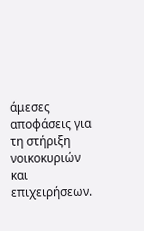άμεσες αποφάσεις για τη στήριξη νοικοκυριών και επιχειρήσεων.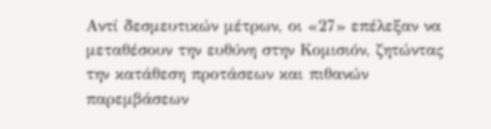Αντί δεσμευτικών μέτρων, οι «27» επέλεξαν να μεταθέσουν την ευθύνη στην Κομισιόν, ζητώντας την κατάθεση προτάσεων και πιθανών παρεμβάσεων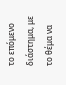το επόμενο διάστημα, με το θέμα να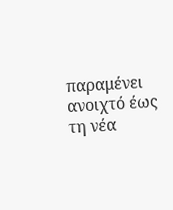παραμένει ανοιχτό έως τη νέα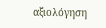αξιολόγηση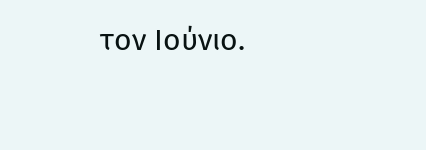τον Ιούνιο.